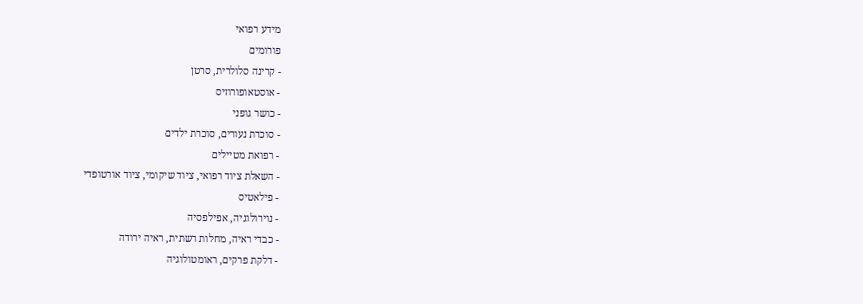מידע רפואי
פורומים
- קרינה סלולרית, סרטן
- אוסטאופורוזיס
- כושר גופני
- סוכרת נעורים, סוכרת ילדים
- רפואת מטיילים
- השאלת ציוד רפואי, ציוד שיקומי, ציוד אורטופדי
- פילאטיס
- נוירולוגיה, אפילפסיה
- כבדי ראיה, מחלות רשתית, ראיה ירודה
- דלקת פרקים, ראומטולוגיה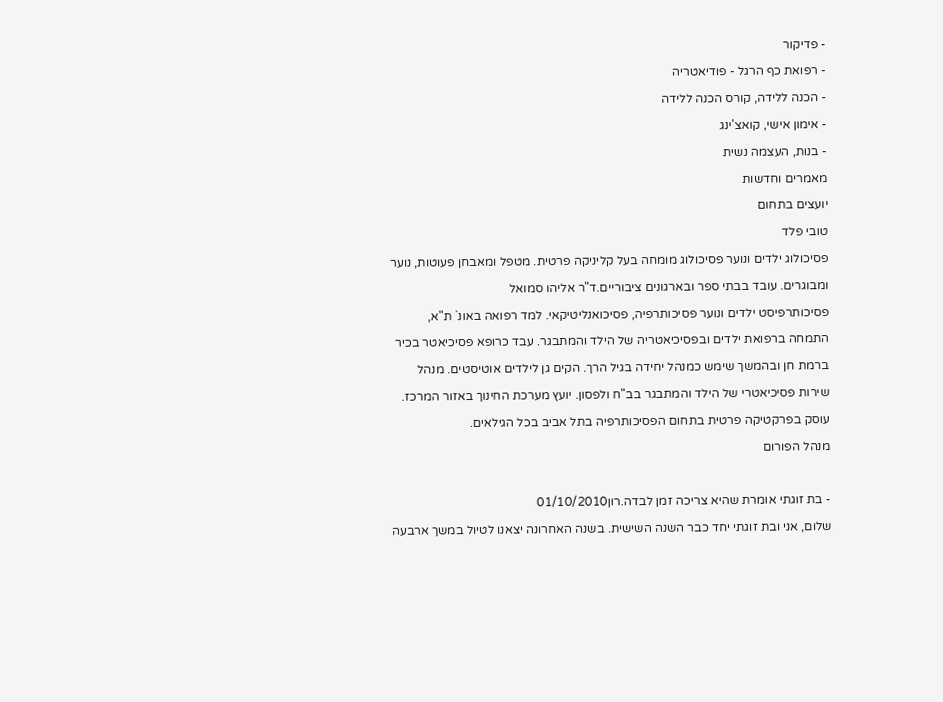- פדיקור
- רפואת כף הרגל - פודיאטריה
- הכנה ללידה, קורס הכנה ללידה
- אימון אישי, קואצ'ינג
- בנות, העצמה נשית
מאמרים וחדשות
יועצים בתחום
טובי פלד
פסיכולוג ילדים ונוער פסיכולוג מומחה בעל קליניקה פרטית. מטפל ומאבחן פעוטות, נוער ומבוגרים. עובד בבתי ספר ובארגונים ציבוריים.ד"ר אליהו סמואל
פסיכותרפיסט ילדים ונוער פסיכותרפיה, פסיכואנליטיקאי. למד רפואה באונ` ת"א, התמחה ברפואת ילדים ובפסיכיאטריה של הילד והמתבגר. עבד כרופא פסיכיאטר בכיר ברמת חן ובהמשך שימש כמנהל יחידה בגיל הרך. הקים גן לילדים אוטיסטים. מנהל שירות פסיכיאטרי של הילד והמתבגר בב"ח ולפסון. יועץ מערכת החינוך באזור המרכז. עוסק בפרקטיקה פרטית בתחום הפסיכותרפיה בתל אביב בכל הגילאים.
מנהל הפורום

- בת זוגתי אומרת שהיא צריכה זמן לבדה.רון01/10/2010
שלום, אני ובת זוגתי יחד כבר השנה השישית. בשנה האחרונה יצאנו לטיול במשך ארבעה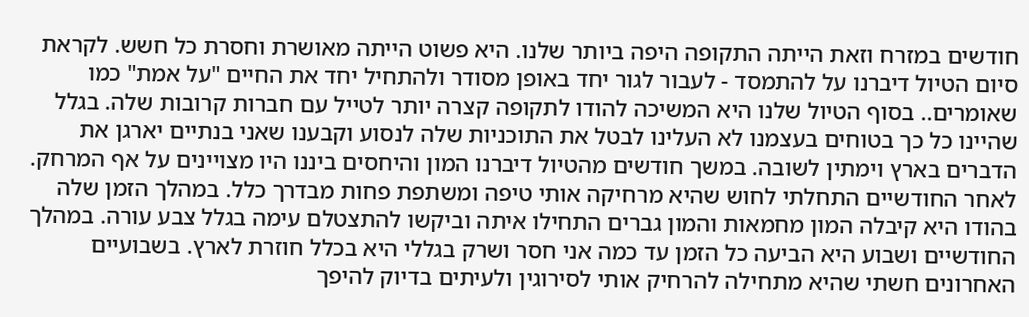חודשים במזרח וזאת הייתה התקופה היפה ביותר שלנו. היא פשוט הייתה מאושרת וחסרת כל חשש. לקראת סיום הטיול דיברנו על להתמסד - לעבור לגור יחד באופן מסודר ולהתחיל יחד את החיים "על אמת" כמו שאומרים.. בסוף הטיול שלנו היא המשיכה להודו לתקופה קצרה יותר לטייל עם חברות קרובות שלה. בגלל שהיינו כל כך בטוחים בעצמנו לא העלינו לבטל את התוכניות שלה לנסוע וקבענו שאני בנתיים יארגן את הדברים בארץ וימתין לשובה. במשך חודשים מהטיול דיברנו המון והיחסים ביננו היו מצויינים על אף המרחק. לאחר החודשיים התחלתי לחוש שהיא מרחיקה אותי טיפה ומשתפת פחות מבדרך כלל. במהלך הזמן שלה בהודו היא קיבלה המון מחמאות והמון גברים התחילו איתה וביקשו להתצטלם עימה בגלל צבע עורה. במהלך החודשיים ושבוע היא הביעה כל הזמן עד כמה אני חסר ושרק בגללי היא בכלל חוזרת לארץ. בשבועיים האחרונים חשתי שהיא מתחילה להרחיק אותי לסירוגין ולעיתים בדיוק להיפך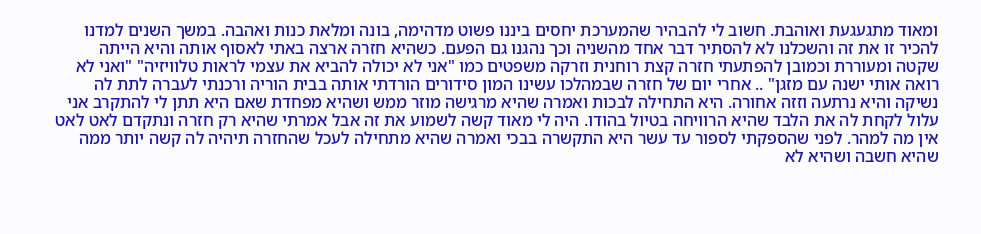ומאוד מתגעגעת ואוהבת. חשוב לי להבהיר שהמערכת יחסים ביננו פשוט מדהימה, בונה ומלאת כנות ואהבה. במשך השנים למדנו להכיר זו את זה והשכלנו לא להסתיר דבר אחד מהשניה וכך נהגנו גם הפעם. כשהיא חזרה ארצה באתי לאסוף אותה והיא הייתה שקטה ומעוררת וכמובן להפתעתי חזרה קצת רוחנית וזרקה משפטים כמו "אני לא יכולה להביא את עצמי לראות טלוויזיה" "ואני לא רואה אותי ישנה עם מזגן" .. אחרי יום של חזרה שבמהלכו עשינו המון סידורים הורדתי אותה בבית הוריה ורכנתי לעברה לתת לה נשיקה והיא נרתעה וזזה אחורה. היא התחילה לבכות ואמרה שהיא מרגישה מוזר ממש ושהיא מפחדת שאם היא תתן לי להתקרב אני עלול לקחת לה את הלבד שהיא הרוויחה בטיול בהודו. היה לי מאוד קשה לשמוע את זה אבל אמרתי שהיא רק חזרה ונתקדם לאט לאט אין מה למהר. לפני שהספקתי לספור עד עשר היא התקשרה בבכי ואמרה שהיא מתחילה לעכל שהחזרה תיהיה לה קשה יותר ממה שהיא חשבה ושהיא לא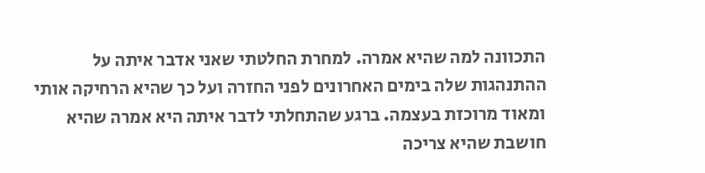התכוונה למה שהיא אמרה. למחרת החלטתי שאני אדבר איתה על ההתנהגות שלה בימים האחרונים לפני החזרה ועל כך שהיא הרחיקה אותי ומאוד מרוכזת בעצמה. ברגע שהתחלתי לדבר איתה היא אמרה שהיא חושבת שהיא צריכה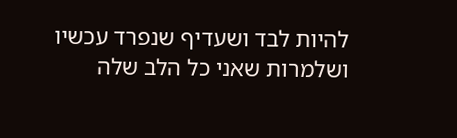להיות לבד ושעדיף שנפרד עכשיו ושלמרות שאני כל הלב שלה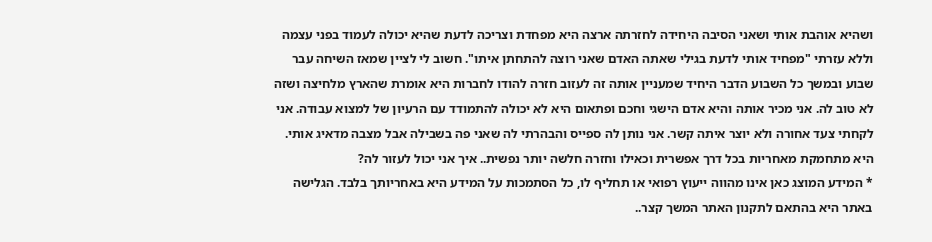ושהיא אוהבת אותי ושאני הסיבה היחידה לחזרתה ארצה היא מפחדת וצריכה לדעת שהיא יכולה לעמוד בפני עצמה וללא עזרתי "מפחיד אותי לדעת בגילי שאתה האדם שאני רוצה להתחתן איתו". חשוב לי לציין שמאז השיחה עבר שבוע ובמשך כל השבוע הדבר היחיד שמעניין אותה זה לעזוב חזרה להודו לחברות היא אומרת שהארץ מלחיצה ושזה לא טוב לה. אני מכיר אותה והיא אדם הישגי וחכם ופתאום היא לא יכולה להתמודד עם הרעיון של למצוא עבודה. אני לקחתי צעד אחורה ולא יוצר איתה קשר. אני נותן לה ספייס והבהרתי לה שאני פה בשבילה אבל מצבה מדאיג אותי. היא מתחמקת מאחריות בכל דרך אפשרית וכאילו וחזרה חלשה יותר נפשית.. איך אני יכול לעזור לה?
* המידע המוצג כאן אינו מהווה ייעוץ רפואי או תחליף לו, כל הסתמכות על המידע היא באחריותך בלבד. הגלישה באתר היא בהתאם לתקנון האתר המשך קצר..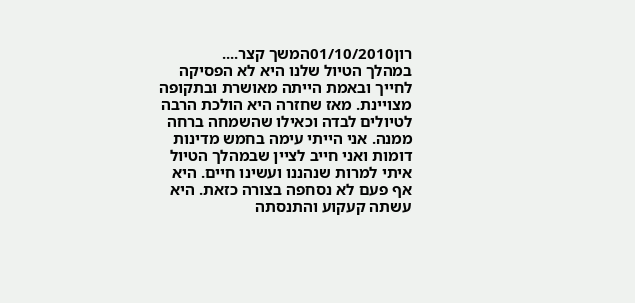רון01/10/2010המשך קצר....
במהלך הטיול שלנו היא לא הפסיקה לחייך ובאמת הייתה מאושרת ובתקופה מצויינת. מאז שחזרה היא הולכת הרבה לטיולים לבדה וכאילו שהשמחה ברחה ממנה. אני הייתי עימה בחמש מדינות דומות ואני חייב לציין שבמהלך הטיול איתי למרות שנהננו ועשינו חיים. היא אף פעם לא נסחפה בצורה כזאת. היא עשתה קעקוע והתנסתה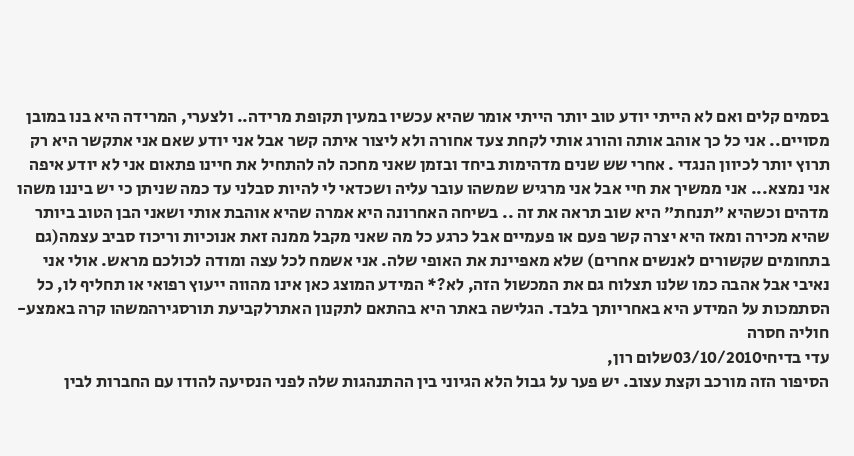בסמים קלים ואם לא הייתי יודע טוב יותר הייתי אומר שהיא עכשיו במעין תקופת מרידה.. ולצערי, המרידה היא בנו במובן מסויים.. אני כל כך אוהב אותה והורג אותי לקחת צעד אחורה ולא ליצור איתה קשר אבל אני יודע שאם אני אתקשר היא רק תרוץ יותר לכיוון הנגדי . אחרי שש שנים מדהימות ביחד ובזמן שאני מחכה לה להתחיל את חיינו פתאום אני לא יודע איפה אני נמצא... אני ממשיך את חיי אבל אני מרגיש שמשהו עובר עליה ושכדאי לי להיות סבלני עד כמה שניתן כי יש ביננו משהו מדהים וכשהיא "תנחת" היא שוב תראה את זה .. בשיחה האחרונה היא אמרה שהיא אוהבת אותי ושאני הבן הטוב ביותר שהיא מכירה ומאז היא יצרה קשר פעם או פעמיים אבל כרגע כל מה שאני מקבל ממנה זאת אנוכיות וריכוז סביב עצמה(גם בתחומים שקשורים לאנשים אחרים) שלא מאפיינת את האופי שלה. אני אשמח לכל עצה ומודה לכולכם מראש. אולי אני נאיבי אבל אהבה כמו שלנו תצלוח גם את המכשול הזה, לא?* המידע המוצג כאן אינו מהווה ייעוץ רפואי או תחליף לו, כל הסתמכות על המידע היא באחריותך בלבד. הגלישה באתר היא בהתאם לתקנון האתרלקביעת תורסגירהמשהו קרה באמצע- חוליה חסרה
עדי בדיחי03/10/2010שלום רון,
הסיפור הזה מורכב וקצת עצוב. יש פער על גבול הלא הגיוני בין ההתנהגות שלה לפני הנסיעה להודו עם החברות לבין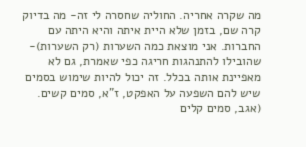מה שקרה אחריה. החוליה שחסרה לי זה- מה בדיוק קרה שם, בזמן שלא היית איתה והיא היתה עם החברות. אני מוצאת כמה השערות (רק השערות)- שהובילו להתנהגות חריגה כפי שאמרת, גם לא מאפיינת אותה בכלל. זה יכול להיות שימוש בסמים שיש להם השפעה על האפקט, ז"א, סמים קשים. (אגב, סמים קלים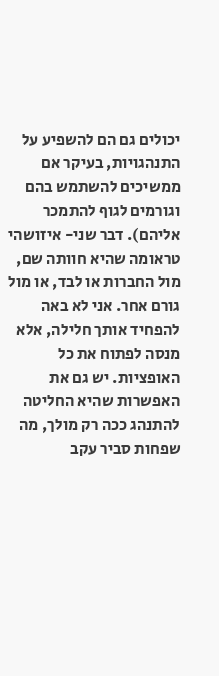יכולים גם הם להשפיע על התנהגויות, בעיקר אם ממשיכים להשתמש בהם וגורמים לגוף להתמכר אליהם). דבר שני- איזושהי טראומה שהיא חוותה שם, מול החברות או לבד, או מול גורם אחר. אני לא באה להפחיד אותך חלילה, אלא מנסה לפתוח את כל האופציות. יש גם את האפשרות שהיא החליטה להתנהג ככה רק מולך, מה שפחות סביר עקב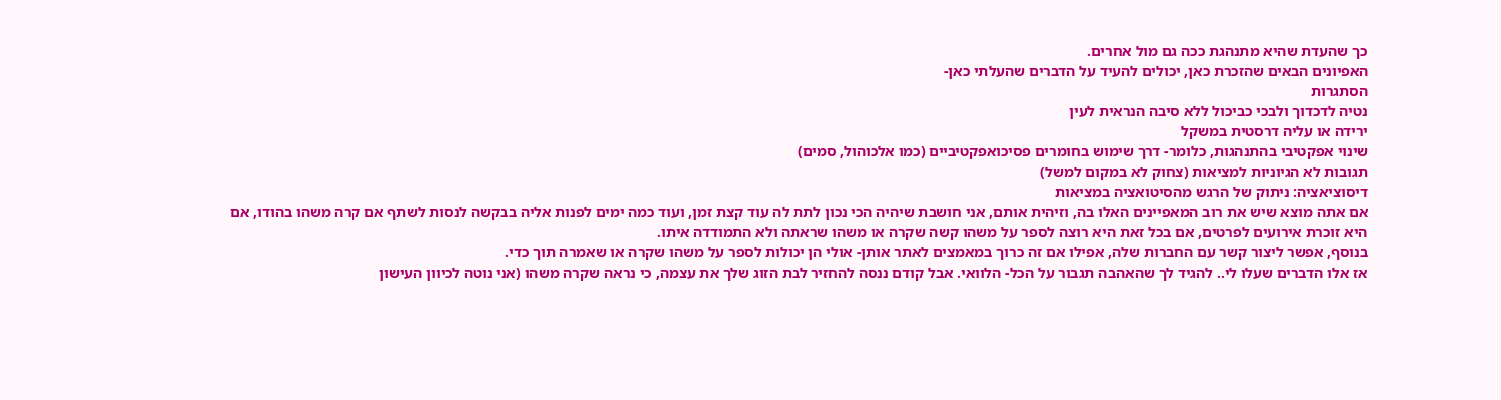כך שהעדת שהיא מתנהגת ככה גם מול אחרים.
האפיונים הבאים שהזכרת כאן, יכולים להעיד על הדברים שהעלתי כאן-
הסתגרות
נטיה לדכדוך ולבכי כביכול ללא סיבה הנראית לעין
ירידה או עליה דרסטית במשקל
שינוי אפקטיבי בהתנהגות, כלומר- דרך שימוש בחומרים פסיכואפקטיביים (כמו אלכוהול, סמים)
תגובות לא הגיוניות למציאות (צחוק לא במקום למשל)
דיסוציאציה: ניתוק של הרגש מהסיטואציה במציאות
אם אתה מוצא שיש את רוב המאפיינים האלו בה, וזיהית אותם, אני חושבת שיהיה הכי נכון לתת לה עוד קצת זמן, ועוד כמה ימים לפנות אליה בבקשה לנסות לשתף אם קרה משהו בהודו, אם היא זוכרת אירועים לפרטים, אם בכל זאת היא רוצה לספר על משהו קשה שקרה או משהו שראתה ולא התמודדה איתו.
בנוסף, אפשר ליצור קשר עם החברות שלה, אפילו אם זה כרוך במאמצים לאתר אותן- אולי הן יכולות לספר על משהו שקרה או שאמרה תוך כדי.
אז אלו הדברים שעלו לי.. להגיד לך שהאהבה תגבור על הכל- הלוואי. אבל קודם ננסה להחזיר לבת הזוג שלך את עצמה, כי נראה שקרה משהו (אני נוטה לכיוון העישון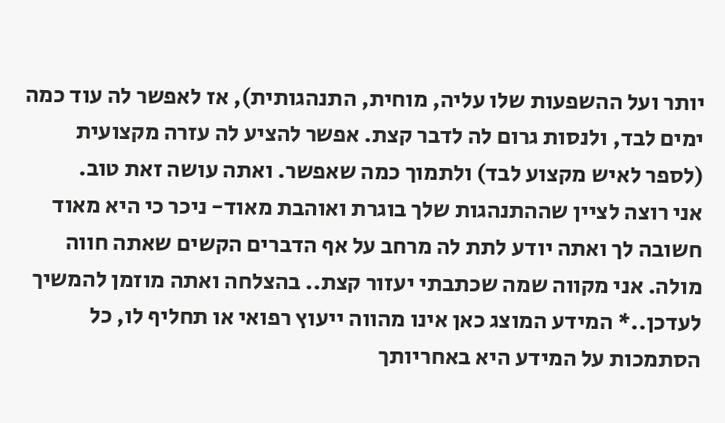יותר ועל ההשפעות שלו עליה, מוחית, התנהגותית), אז לאפשר לה עוד כמה ימים לבד, ולנסות גרום לה לדבר קצת. אפשר להציע לה עזרה מקצועית (לספר לאיש מקצוע לבד) ולתמוך כמה שאפשר. ואתה עושה זאת טוב.
אני רוצה לציין שההתנהגות שלך בוגרת ואוהבת מאוד- ניכר כי היא מאוד חשובה לך ואתה יודע לתת לה מרחב על אף הדברים הקשים שאתה חווה מולה. אני מקווה שמה שכתבתי יעזור קצת.. בהצלחה ואתה מוזמן להמשיך לעדכן..* המידע המוצג כאן אינו מהווה ייעוץ רפואי או תחליף לו, כל הסתמכות על המידע היא באחריותך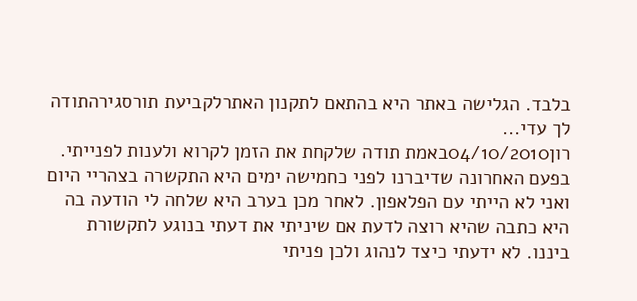בלבד. הגלישה באתר היא בהתאם לתקנון האתרלקביעת תורסגירהתודה לך עדי...
רון04/10/2010באמת תודה שלקחת את הזמן לקרוא ולענות לפנייתי. בפעם האחרונה שדיברנו לפני כחמישה ימים היא התקשרה בצהריי היום ואני לא הייתי עם הפלאפון. לאחר מכן בערב היא שלחה לי הודעה בה היא כתבה שהיא רוצה לדעת אם שיניתי את דעתי בנוגע לתקשורת ביננו. לא ידעתי כיצד לנהוג ולכן פניתי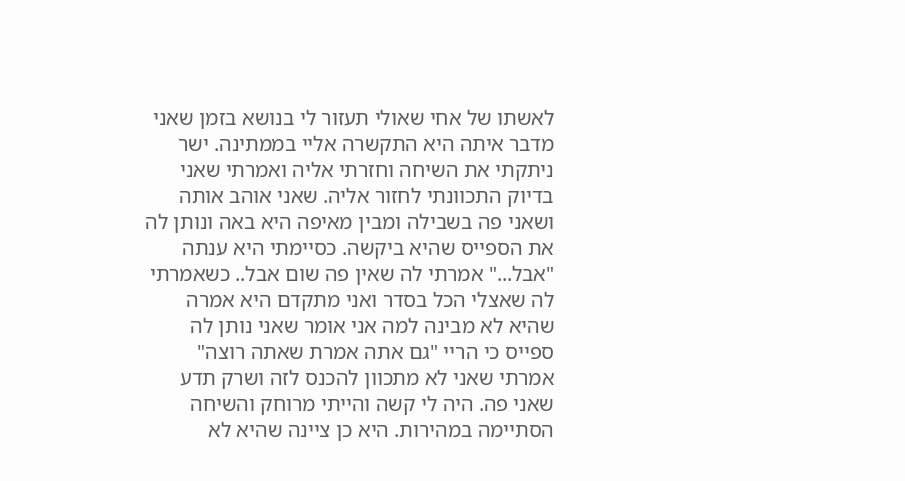לאשתו של אחי שאולי תעזור לי בנושא בזמן שאני מדבר איתה היא התקשרה אליי בממתינה. ישר ניתקתי את השיחה וחזרתי אליה ואמרתי שאני בדיוק התכוונתי לחזור אליה. שאני אוהב אותה ושאני פה בשבילה ומבין מאיפה היא באה ונותן לה את הספייס שהיא ביקשה. כסיימתי היא ענתה "אבל..." אמרתי לה שאין פה שום אבל.. כשאמרתי לה שאצלי הכל בסדר ואני מתקדם היא אמרה שהיא לא מבינה למה אני אומר שאני נותן לה ספייס כי הריי "גם אתה אמרת שאתה רוצה" אמרתי שאני לא מתכוון להכנס לזה ושרק תדע שאני פה. היה לי קשה והייתי מרוחק והשיחה הסתיימה במהירות. היא כן ציינה שהיא לא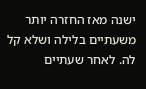ישנה מאז החזרה יותר משעתיים בלילה ושלא קל לה. לאחר שעתיים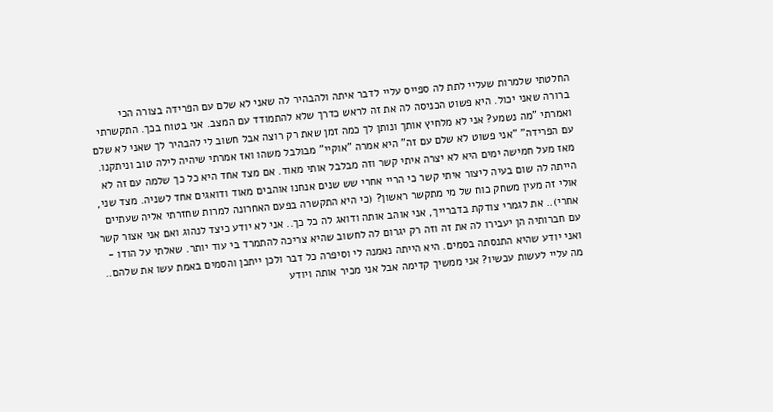החלטתי שלמרות שעליי לתת לה ספייס עליי לדבר איתה ולהבהיר לה שאני לא שלם עם הפרידה בצורה הכי ברורה שאני יכול. היא פשוט הכניסה לה את זה לראש כדרך שלא להתמודד עם המצב. אני בטוח בכך. התקשרתי ואמרתי "מה נשמע? אני לא מלחיץ אותך ונותן לך כמה זמן שאת רק רוצה אבל חשוב לי להבהיר לך שאני לא שלם עם הפרידה" "אני פשוט לא שלם עם זה" היא אמרה "אוקיי" מבולבל משהו ואז אמרתי שיהיה לילה טוב וניתקנו. מאז מעל חמישה ימים היא לא יצרה איתי קשר וזה מבלבל אותי מאוד. אם מצד אחד היא כל כך שלמה עם זה לא הייתה לה שום בעיה ליצור איתי קשר כי הריי אחרי שש שנים אנחנו אוהבים מאוד ודואגים אחד לשניה. מצד שני, אולי זה מעין משחק כוח של מי מתקשר ראשון? (כי היא התקשרה בפעם האחרונה למרות שחזרתי אליה שעתיים אחרי).. את לגמרי צודקת בדברייך, אני אוהב אותה ודואג לה כל כך.. אני לא יודע כיצד לנהוג ואם אני אצור קשר עם חברותיה הן יעבירו לה את זה וזה רק יגרום לה לחשוב שהיא צריכה להתמרד בי עוד יותר. שאלתי על הודו - ואני יודע שהיא התנסתה בסמים. היא הייתה נאמנה לי וסיפרה כל דבר ולכן ייתכן והסמים באמת עשו את שלהם.. מה עליי לעשות עכשיו? אני ממשיך קדימה אבל אני מכיר אותה ויודע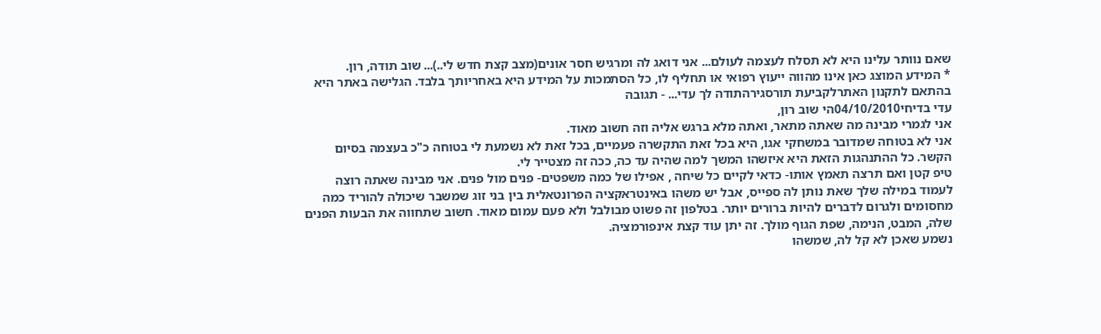שאם נוותר עלינו היא לא תסלח לעצמה לעולם... אני דואג לה ומרגיש חסר אונים(מצב קצת חדש לי..)... שוב תודה, רון.
* המידע המוצג כאן אינו מהווה ייעוץ רפואי או תחליף לו, כל הסתמכות על המידע היא באחריותך בלבד. הגלישה באתר היא בהתאם לתקנון האתרלקביעת תורסגירהתודה לך עדי... - תגובה
עדי בדיחי04/10/2010הי שוב רון,
אני לגמרי מבינה מה שאתה מתאר, ואתה מלא ברגש אליה וזה חשוב מאוד.
אני לא בטוחה שמדובר במשחקי אגו, היא בכל זאת התקשרה פעמיים, בכל זאת לא נשמעת לי בטוחה כ"כ בעצמה בסיום הקשר. כל ההתנהגות הזאת היא איזשהו המשך למה שהיה עד כה, ככה זה מצטייר לי.
טיפ קטן ואם תרצה תאמץ אותו- כדאי לקיים כל שיחה , אפילו של כמה משפטים- פנים מול פנים. אני מבינה שאתה רוצה לעמוד במילה שלך שאת נותן לה ספייס, אבל יש משהו באינטראקציה הפרונטאלית בין בני זוג שמשבר שיכולה להוריד כמה מחסומים ולגרום לדברים להיות ברורים יותר. בטלפון זה פשוט מבולבל ולא פעם עמום מאוד. חשוב שתחווה את הבעות הפנים שלה, המבט, הנימה, שפת הגוף מולך. זה יתן עוד קצת אינפורמציה.
נשמע שאכן לא קל לה, שמשהו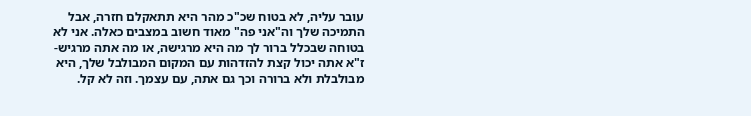עובר עליה, לא בטוח שכ"כ מהר היא תתאקלם חזרה, אבל התמיכה שלך וה"אני פה" מאוד חשוב במצבים כאלה. אני לא בטוחה שבכלל ברור לך מה היא מרגישה, או מה אתה מרגיש- ז"א אתה יכול קצת להזדהות עם המקום המבולבל שלך, היא מבולבלת ולא ברורה וכך גם אתה, עם עצמך. וזה לא קל.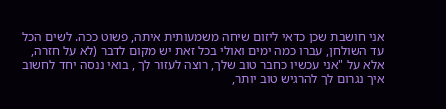אני חושבת שכן כדאי ליזום שיחה משמעותית איתה, פשוט ככה. לשים הכל עד השולחן, עברו כמה ימים ואולי בכל זאת יש מקום לדבר (לא על חזרה, אלא על "אני עכשיו כחבר טוב שלך, רוצה לעזור לך , בואי ננסה יחד לחשוב איך נגרום לך להרגיש טוב יותר,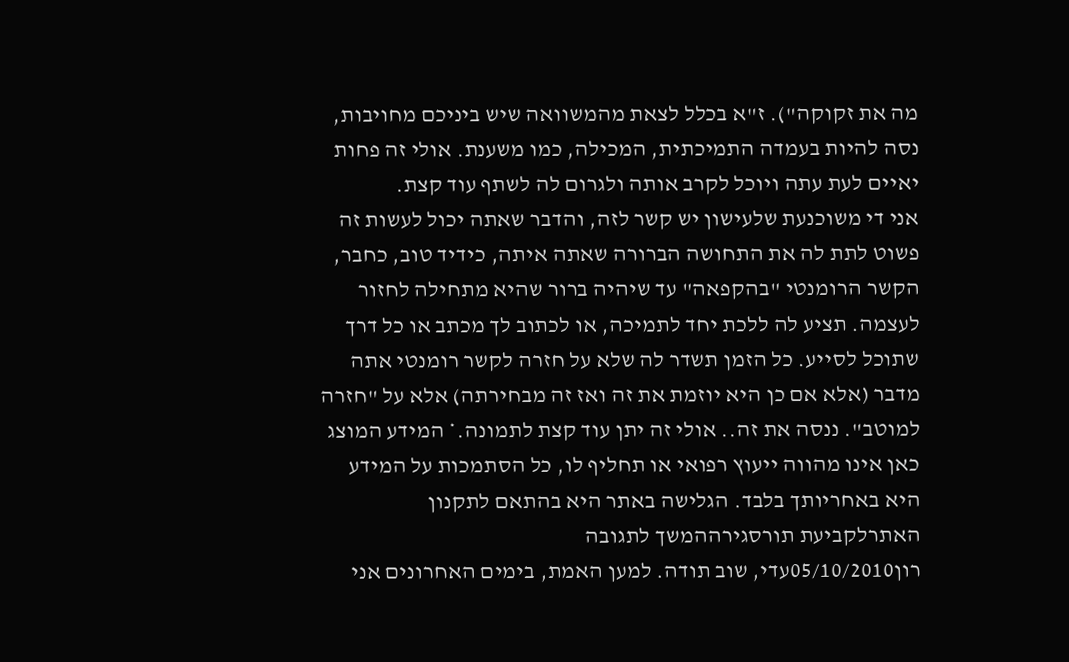מה את זקוקה"). ז"א בכלל לצאת מהמשוואה שיש ביניכם מחויבות, נסה להיות בעמדה התמיכתית, המכילה, כמו משענת. אולי זה פחות יאיים לעת עתה ויוכל לקרב אותה ולגרום לה לשתף עוד קצת.
אני די משוכנעת שלעישון יש קשר לזה, והדבר שאתה יכול לעשות זה פשוט לתת לה את התחושה הברורה שאתה איתה, כידיד טוב, כחבר, הקשר הרומנטי "בהקפאה" עד שיהיה ברור שהיא מתחילה לחזור לעצמה. תציע לה ללכת יחד לתמיכה, או לכתוב לך מכתב או כל דרך שתוכל לסייע. כל הזמן תשדר לה שלא על חזרה לקשר רומנטי אתה מדבר (אלא אם כן היא יוזמת את זה ואז זה מבחירתה) אלא על "חזרה למוטב". ננסה את זה.. אולי זה יתן עוד קצת לתמונה.* המידע המוצג כאן אינו מהווה ייעוץ רפואי או תחליף לו, כל הסתמכות על המידע היא באחריותך בלבד. הגלישה באתר היא בהתאם לתקנון האתרלקביעת תורסגירההמשך לתגובה
רון05/10/2010עדי, שוב תודה. למען האמת, בימים האחרונים אני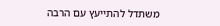משתדל להתייעץ עם הרבה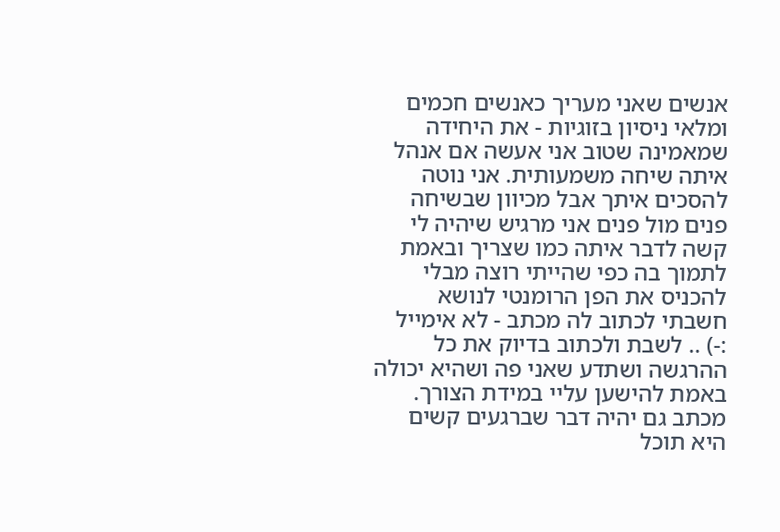אנשים שאני מעריך כאנשים חכמים ומלאי ניסיון בזוגיות - את היחידה שמאמינה שטוב אני אעשה אם אנהל איתה שיחה משמעותית. אני נוטה להסכים איתך אבל מכיוון שבשיחה פנים מול פנים אני מרגיש שיהיה לי קשה לדבר איתה כמו שצריך ובאמת לתמוך בה כפי שהייתי רוצה מבלי להכניס את הפן הרומנטי לנושא חשבתי לכתוב לה מכתב - לא אימייל :-) .. לשבת ולכתוב בדיוק את כל ההרגשה ושתדע שאני פה ושהיא יכולה באמת להישען עליי במידת הצורך. מכתב גם יהיה דבר שברגעים קשים היא תוכל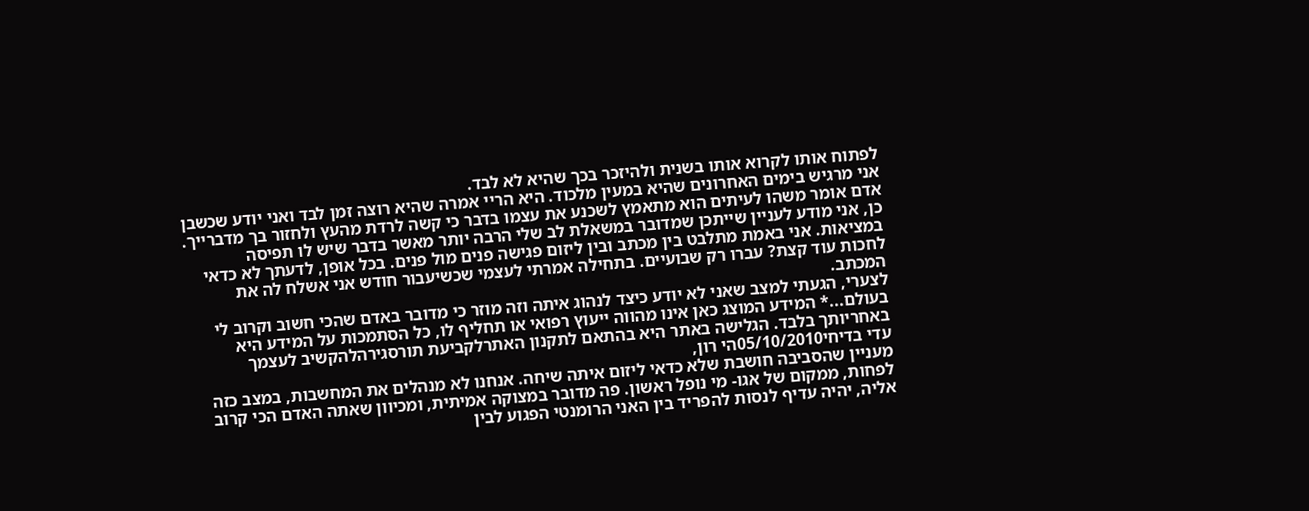לפתוח אותו לקרוא אותו בשנית ולהיזכר בכך שהיא לא לבד.
אני מרגיש בימים האחרונים שהיא במעין מלכוד. היא הריי אמרה שהיא רוצה זמן לבד ואני יודע שכשבן אדם אומר משהו לעיתים הוא מתאמץ לשכנע את עצמו בדבר כי קשה לרדת מהעץ ולחזור בך מדברייך. כן, אני מודע לעניין שייתכן שמדובר במשאלת לב שלי הרבה יותר מאשר בדבר שיש לו תפיסה במציאות. אני באמת מתלבט בין מכתב ובין ליזום פגישה פנים מול פנים. בכל אופן, לדעתך לא כדאי לחכות עוד קצת? עברו רק שבועיים. בתחילה אמרתי לעצמי שכשיעבור חודש אני אשלח לה את המכתב.
לצערי, הגעתי למצב שאני לא יודע כיצד לנהוג איתה וזה מוזר כי מדובר באדם שהכי חשוב וקרוב לי בעולם...* המידע המוצג כאן אינו מהווה ייעוץ רפואי או תחליף לו, כל הסתמכות על המידע היא באחריותך בלבד. הגלישה באתר היא בהתאם לתקנון האתרלקביעת תורסגירהלהקשיב לעצמך
עדי בדיחי05/10/2010הי רון,
מעניין שהסביבה חושבת שלא כדאי ליזום איתה שיחה. אנחנו לא מנהלים את המחשבות, במצב כזה לפחות, ממקום של אגו- מי נופל ראשון. פה מדובר במצוקה אמיתית, ומכיוון שאתה האדם הכי קרוב אליה, יהיה עדיף לנסות להפריד בין האני הרומנטי הפגוע לבין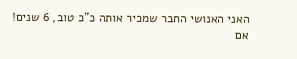האני האנושי החבר שמכיר אותה כ"כ טוב, 6 שנים!
אם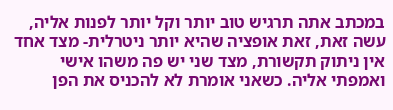במכתב אתה תרגיש טוב יותר וקל יותר לפנות אליה, עשה זאת, זאת אופציה שהיא יותר ניטרלית- מצד אחד אין ניתוק תקשורת, מצד שני יש פה משהו אישי ואמפתי אליה. כשאני אומרת לא להכניס את הפן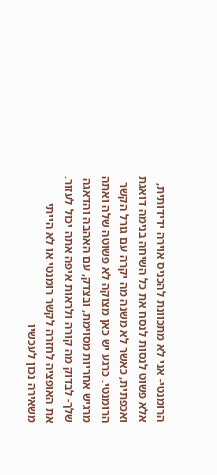הרומנטי- אני לא מתכוונת להכניס אוירה ידידותית, אלא פשוט לנסות לנסח את כל השיחה בנימה דואגת ואכפתית, כאשר לא משנה מה יקרה עם גורל הקשר הרומנטי. כרגע יש כאן מצוקה לא פשוטה שלה ואתה מרגיש אחריות מסוימת, ובצדק, עם האהבה והדאגה שלך- לבדוק מה קורה ולראות איפה אתה יכול לעזור. את האופציה לחזרה לקשר רומנטי או לא הייתי משאירה נכון לעכשיו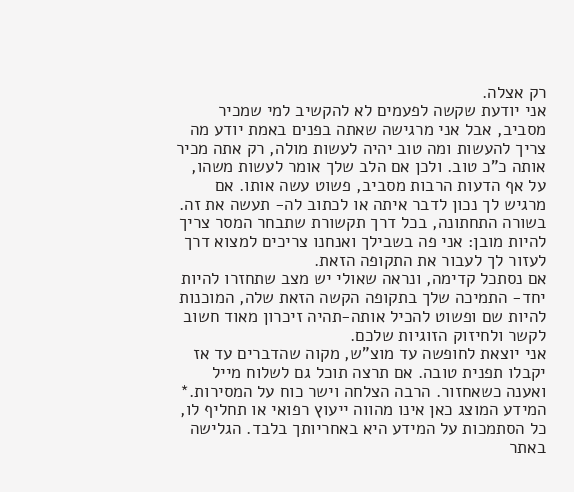רק אצלה.
אני יודעת שקשה לפעמים לא להקשיב למי שמכיר מסביב, אבל אני מרגישה שאתה בפנים באמת יודע מה צריך להעשות ומה טוב יהיה לעשות מולה, רק אתה מכיר אותה כ"כ טוב. ולכן אם הלב שלך אומר לעשות משהו, על אף הדעות הרבות מסביב, פשוט עשה אותו. אם מרגיש לך נכון לדבר איתה או לכתוב לה- תעשה את זה. בשורה התחתונה, בכל דרך תקשורת שתבחר המסר צריך להיות מובן: אני פה בשבילך ואנחנו צריכים למצוא דרך לעזור לך לעבור את התקופה הזאת.
אם נסתכל קדימה, ונראה שאולי יש מצב שתחזרו להיות יחד- התמיכה שלך בתקופה הקשה הזאת שלה, המוכנות להיות שם ופשוט להכיל אותה-תהיה זיכרון מאוד חשוב לקשר ולחיזוק הזוגיות שלכם.
אני יוצאת לחופשה עד מוצ"ש, מקוה שהדברים עד אז יקבלו תפנית טובה. אם תרצה תוכל גם לשלוח מייל ואענה כשאחזור. הרבה הצלחה וישר כוח על המסירות.* המידע המוצג כאן אינו מהווה ייעוץ רפואי או תחליף לו, כל הסתמכות על המידע היא באחריותך בלבד. הגלישה באתר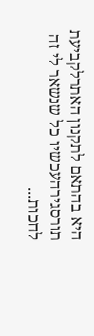היא בהתאם לתקנון האתרלקביעת תורסגירהעכשיו כל שנשאר לי זה לחכות...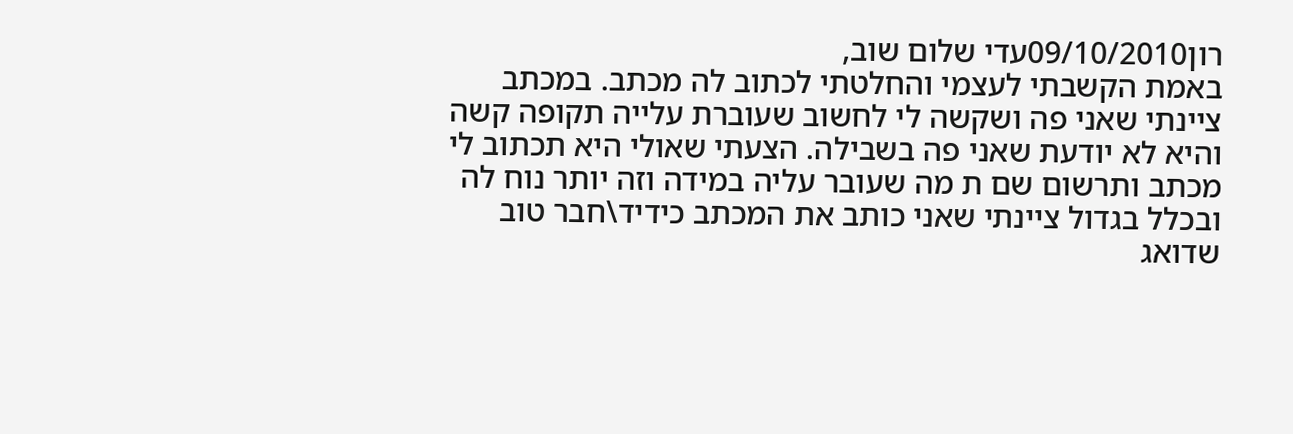רון09/10/2010עדי שלום שוב,
באמת הקשבתי לעצמי והחלטתי לכתוב לה מכתב. במכתב ציינתי שאני פה ושקשה לי לחשוב שעוברת עלייה תקופה קשה והיא לא יודעת שאני פה בשבילה. הצעתי שאולי היא תכתוב לי מכתב ותרשום שם ת מה שעובר עליה במידה וזה יותר נוח לה ובכלל בגדול ציינתי שאני כותב את המכתב כידיד\חבר טוב שדואג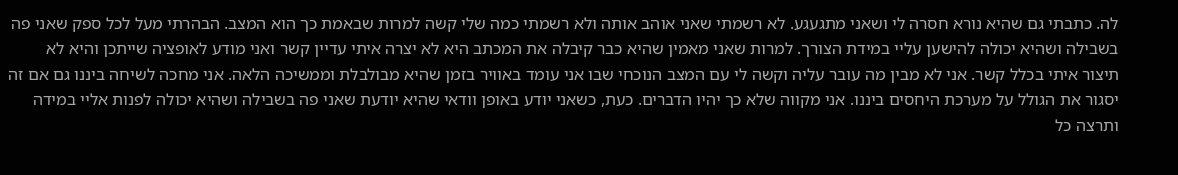לה. כתבתי גם שהיא נורא חסרה לי ושאני מתגעגע. לא רשמתי שאני אוהב אותה ולא רשמתי כמה שלי קשה למרות שבאמת כך הוא המצב. הבהרתי מעל לכל ספק שאני פה בשבילה ושהיא יכולה להישען עליי במידת הצורך. למרות שאני מאמין שהיא כבר קיבלה את המכתב היא לא יצרה איתי עדיין קשר ואני מודע לאופציה שייתכן והיא לא תיצור איתי בכלל קשר. אני לא מבין מה עובר עליה וקשה לי עם המצב הנוכחי שבו אני עומד באוויר בזמן שהיא מבולבלת וממשיכה הלאה. אני מחכה לשיחה ביננו גם אם זה יסגור את הגולל על מערכת היחסים ביננו. אני מקווה שלא כך יהיו הדברים. כעת, כשאני יודע באופן וודאי שהיא יודעת שאני פה בשבילה ושהיא יכולה לפנות אליי במידה ותרצה כל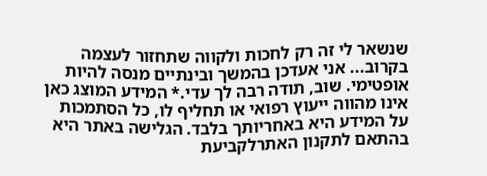שנשאר לי זה רק לחכות ולקווה שתחזור לעצמה בקרוב... אני אעדכן בהמשך ובינתיים מנסה להיות אופטימי. שוב, תודה רבה לך עדי.* המידע המוצג כאן אינו מהווה ייעוץ רפואי או תחליף לו, כל הסתמכות על המידע היא באחריותך בלבד. הגלישה באתר היא בהתאם לתקנון האתרלקביעת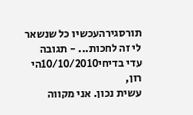תורסגירהעכשיו כל שנשאר לי זה לחכות... - תגובה
עדי בדיחי10/10/2010הי רון,
עשית נכון. אני מקווה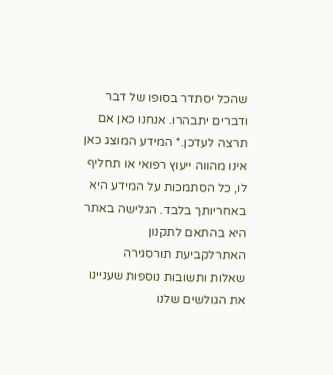שהכל יסתדר בסופו של דבר ודברים יתבהרו. אנחנו כאן אם תרצה לעדכן.* המידע המוצג כאן אינו מהווה ייעוץ רפואי או תחליף לו, כל הסתמכות על המידע היא באחריותך בלבד. הגלישה באתר היא בהתאם לתקנון האתרלקביעת תורסגירה
שאלות ותשובות נוספות שעניינו את הגולשים שלנו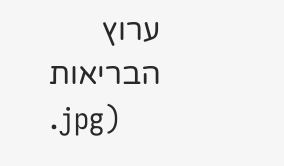ערוץ הבריאות
.jpg)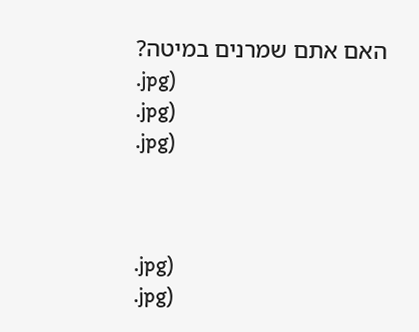האם אתם שמרנים במיטה?
.jpg)
.jpg)
.jpg)



.jpg)
.jpg)